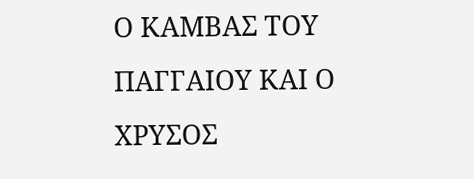Ο ΚΑΜΒΑΣ ΤΟΥ ΠΑΓΓΑΙΟΥ ΚΑΙ Ο ΧΡΥΣΟΣ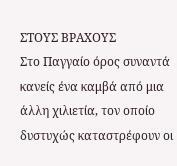ΣΤΟΥΣ ΒΡΑΧΟΥΣ
Στο Παγγαίο όρος συναντά κανείς ένα καμβά από μια άλλη χιλιετία, τον οποίο δυστυχώς καταστρέφουν οι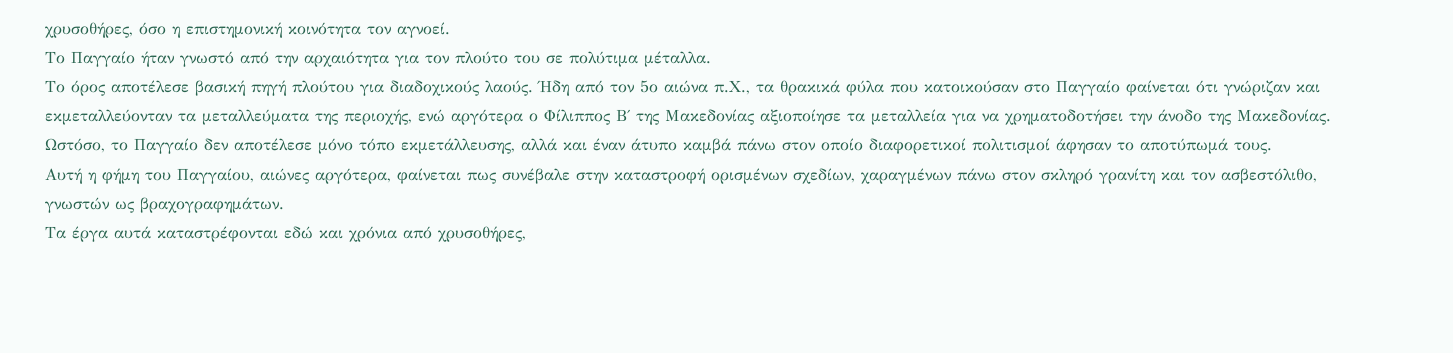χρυσοθήρες, όσο η επιστημονική κοινότητα τον αγνοεί.
Το Παγγαίο ήταν γνωστό από την αρχαιότητα για τον πλούτο του σε πολύτιμα μέταλλα.
Το όρος αποτέλεσε βασική πηγή πλούτου για διαδοχικούς λαούς. Ήδη από τον 5ο αιώνα π.Χ., τα θρακικά φύλα που κατοικούσαν στο Παγγαίο φαίνεται ότι γνώριζαν και εκμεταλλεύονταν τα μεταλλεύματα της περιοχής, ενώ αργότερα ο Φίλιππος Β΄ της Μακεδονίας αξιοποίησε τα μεταλλεία για να χρηματοδοτήσει την άνοδο της Μακεδονίας.
Ωστόσο, το Παγγαίο δεν αποτέλεσε μόνο τόπο εκμετάλλευσης, αλλά και έναν άτυπο καμβά πάνω στον οποίο διαφορετικοί πολιτισμοί άφησαν το αποτύπωμά τους.
Αυτή η φήμη του Παγγαίου, αιώνες αργότερα, φαίνεται πως συνέβαλε στην καταστροφή ορισμένων σχεδίων, χαραγμένων πάνω στον σκληρό γρανίτη και τον ασβεστόλιθο, γνωστών ως βραχογραφημάτων.
Τα έργα αυτά καταστρέφονται εδώ και χρόνια από χρυσοθήρες,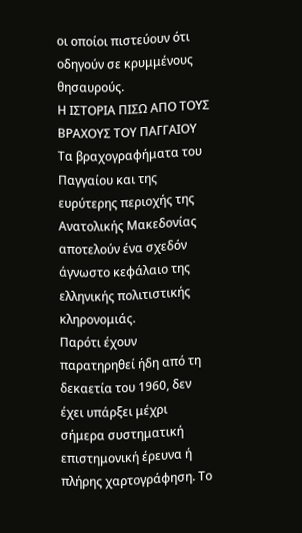οι οποίοι πιστεύουν ότι οδηγούν σε κρυμμένους θησαυρούς.
Η ΙΣΤΟΡΙΑ ΠΙΣΩ ΑΠΟ ΤΟΥΣ ΒΡΑΧΟΥΣ ΤΟΥ ΠΑΓΓΑΙΟΥ
Τα βραχογραφήματα του Παγγαίου και της ευρύτερης περιοχής της Ανατολικής Μακεδονίας αποτελούν ένα σχεδόν άγνωστο κεφάλαιο της ελληνικής πολιτιστικής κληρονομιάς.
Παρότι έχουν παρατηρηθεί ήδη από τη δεκαετία του 1960, δεν έχει υπάρξει μέχρι σήμερα συστηματική επιστημονική έρευνα ή πλήρης χαρτογράφηση. Το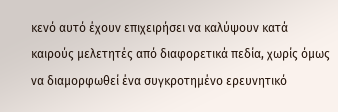κενό αυτό έχουν επιχειρήσει να καλύψουν κατά καιρούς μελετητές από διαφορετικά πεδία, χωρίς όμως να διαμορφωθεί ένα συγκροτημένο ερευνητικό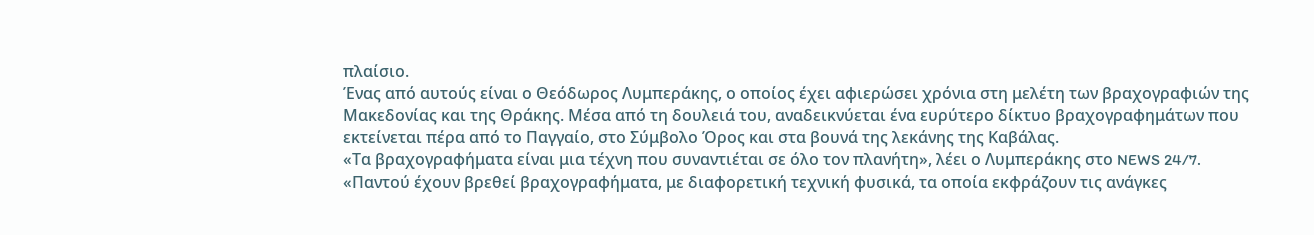πλαίσιο.
Ένας από αυτούς είναι ο Θεόδωρος Λυμπεράκης, ο οποίος έχει αφιερώσει χρόνια στη μελέτη των βραχογραφιών της Μακεδονίας και της Θράκης. Μέσα από τη δουλειά του, αναδεικνύεται ένα ευρύτερο δίκτυο βραχογραφημάτων που εκτείνεται πέρα από το Παγγαίο, στο Σύμβολο Όρος και στα βουνά της λεκάνης της Καβάλας.
«Τα βραχογραφήματα είναι μια τέχνη που συναντιέται σε όλο τον πλανήτη», λέει ο Λυμπεράκης στο NEWS 24/7.
«Παντού έχουν βρεθεί βραχογραφήματα, με διαφορετική τεχνική φυσικά, τα οποία εκφράζουν τις ανάγκες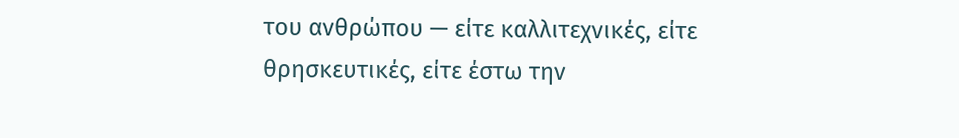του ανθρώπου — είτε καλλιτεχνικές, είτε θρησκευτικές, είτε έστω την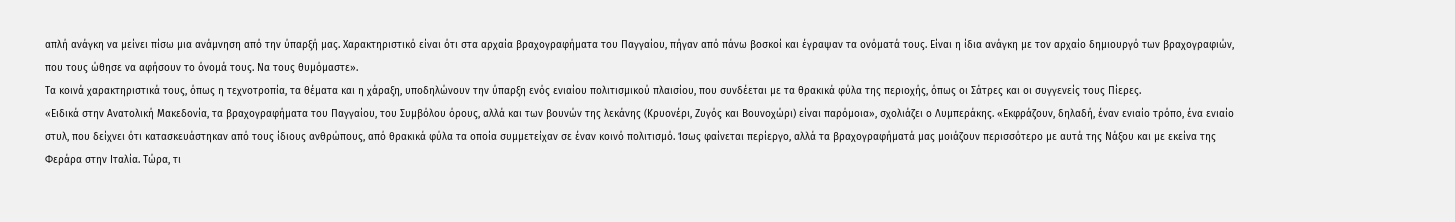απλή ανάγκη να μείνει πίσω μια ανάμνηση από την ύπαρξή μας. Χαρακτηριστικό είναι ότι στα αρχαία βραχογραφήματα του Παγγαίου, πήγαν από πάνω βοσκοί και έγραψαν τα ονόματά τους. Είναι η ίδια ανάγκη με τον αρχαίο δημιουργό των βραχογραφιών, που τους ώθησε να αφήσουν το όνομά τους. Να τους θυμόμαστε».
Τα κοινά χαρακτηριστικά τους, όπως η τεχνοτροπία, τα θέματα και η χάραξη, υποδηλώνουν την ύπαρξη ενός ενιαίου πολιτισμικού πλαισίου, που συνδέεται με τα θρακικά φύλα της περιοχής, όπως οι Σάτρες και οι συγγενείς τους Πίερες.
«Ειδικά στην Ανατολική Μακεδονία, τα βραχογραφήματα του Παγγαίου, του Συμβόλου όρους, αλλά και των βουνών της λεκάνης (Κρυονέρι, Ζυγός και Βουνοχώρι) είναι παρόμοια», σχολιάζει ο Λυμπεράκης. «Εκφράζουν, δηλαδή, έναν ενιαίο τρόπο, ένα ενιαίο στυλ, που δείχνει ότι κατασκευάστηκαν από τους ίδιους ανθρώπους, από θρακικά φύλα τα οποία συμμετείχαν σε έναν κοινό πολιτισμό. Ίσως φαίνεται περίεργο, αλλά τα βραχογραφήματά μας μοιάζουν περισσότερο με αυτά της Νάξου και με εκείνα της Φεράρα στην Ιταλία. Τώρα, τι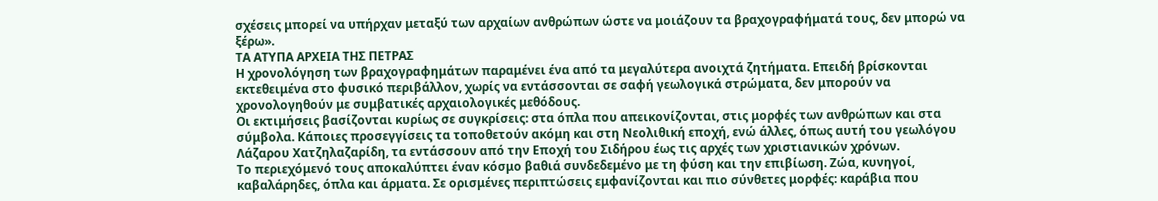σχέσεις μπορεί να υπήρχαν μεταξύ των αρχαίων ανθρώπων ώστε να μοιάζουν τα βραχογραφήματά τους, δεν μπορώ να ξέρω».
ΤΑ ΑΤΥΠΑ ΑΡΧΕΙΑ ΤΗΣ ΠΕΤΡΑΣ
Η χρονολόγηση των βραχογραφημάτων παραμένει ένα από τα μεγαλύτερα ανοιχτά ζητήματα. Επειδή βρίσκονται εκτεθειμένα στο φυσικό περιβάλλον, χωρίς να εντάσσονται σε σαφή γεωλογικά στρώματα, δεν μπορούν να χρονολογηθούν με συμβατικές αρχαιολογικές μεθόδους.
Οι εκτιμήσεις βασίζονται κυρίως σε συγκρίσεις: στα όπλα που απεικονίζονται, στις μορφές των ανθρώπων και στα σύμβολα. Κάποιες προσεγγίσεις τα τοποθετούν ακόμη και στη Νεολιθική εποχή, ενώ άλλες, όπως αυτή του γεωλόγου Λάζαρου Χατζηλαζαρίδη, τα εντάσσουν από την Εποχή του Σιδήρου έως τις αρχές των χριστιανικών χρόνων.
Το περιεχόμενό τους αποκαλύπτει έναν κόσμο βαθιά συνδεδεμένο με τη φύση και την επιβίωση. Ζώα, κυνηγοί, καβαλάρηδες, όπλα και άρματα. Σε ορισμένες περιπτώσεις εμφανίζονται και πιο σύνθετες μορφές: καράβια που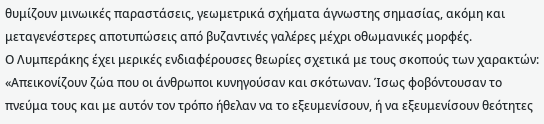θυμίζουν μινωικές παραστάσεις, γεωμετρικά σχήματα άγνωστης σημασίας, ακόμη και μεταγενέστερες αποτυπώσεις από βυζαντινές γαλέρες μέχρι οθωμανικές μορφές.
Ο Λυμπεράκης έχει μερικές ενδιαφέρουσες θεωρίες σχετικά με τους σκοπούς των χαρακτών: «Απεικονίζουν ζώα που οι άνθρωποι κυνηγούσαν και σκότωναν. Ίσως φοβόντουσαν το πνεύμα τους και με αυτόν τον τρόπο ήθελαν να το εξευμενίσουν, ή να εξευμενίσουν θεότητες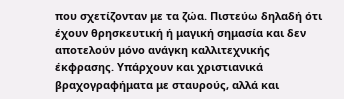που σχετίζονταν με τα ζώα. Πιστεύω δηλαδή ότι έχουν θρησκευτική ή μαγική σημασία και δεν αποτελούν μόνο ανάγκη καλλιτεχνικής έκφρασης. Υπάρχουν και χριστιανικά βραχογραφήματα με σταυρούς, αλλά και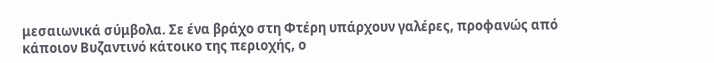μεσαιωνικά σύμβολα. Σε ένα βράχο στη Φτέρη υπάρχουν γαλέρες, προφανώς από κάποιον Βυζαντινό κάτοικο της περιοχής, ο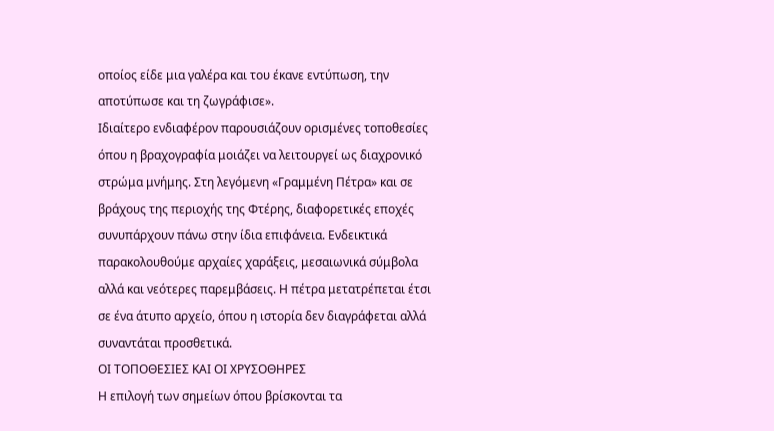οποίος είδε μια γαλέρα και του έκανε εντύπωση, την αποτύπωσε και τη ζωγράφισε».
Ιδιαίτερο ενδιαφέρον παρουσιάζουν ορισμένες τοποθεσίες όπου η βραχογραφία μοιάζει να λειτουργεί ως διαχρονικό στρώμα μνήμης. Στη λεγόμενη «Γραμμένη Πέτρα» και σε βράχους της περιοχής της Φτέρης, διαφορετικές εποχές συνυπάρχουν πάνω στην ίδια επιφάνεια. Ενδεικτικά παρακολουθούμε αρχαίες χαράξεις, μεσαιωνικά σύμβολα αλλά και νεότερες παρεμβάσεις. Η πέτρα μετατρέπεται έτσι σε ένα άτυπο αρχείο, όπου η ιστορία δεν διαγράφεται αλλά συναντάται προσθετικά.
ΟΙ ΤΟΠΟΘΕΣΙΕΣ ΚΑΙ ΟΙ ΧΡΥΣΟΘΗΡΕΣ
Η επιλογή των σημείων όπου βρίσκονται τα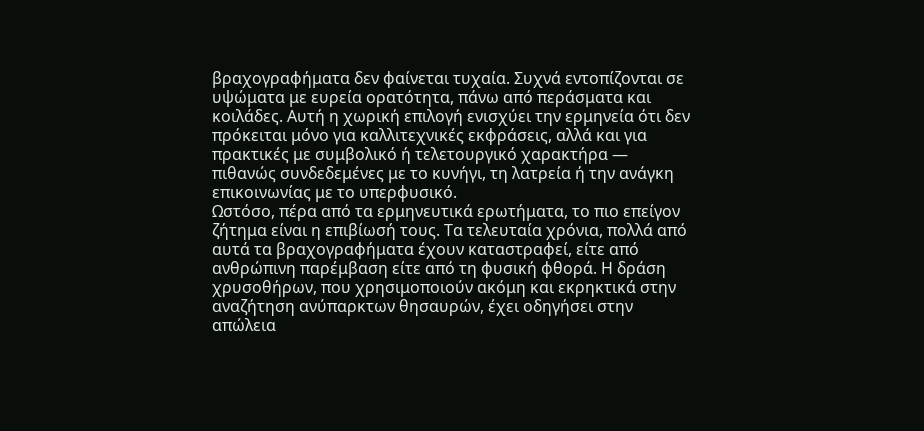βραχογραφήματα δεν φαίνεται τυχαία. Συχνά εντοπίζονται σε υψώματα με ευρεία ορατότητα, πάνω από περάσματα και κοιλάδες. Αυτή η χωρική επιλογή ενισχύει την ερμηνεία ότι δεν πρόκειται μόνο για καλλιτεχνικές εκφράσεις, αλλά και για πρακτικές με συμβολικό ή τελετουργικό χαρακτήρα — πιθανώς συνδεδεμένες με το κυνήγι, τη λατρεία ή την ανάγκη επικοινωνίας με το υπερφυσικό.
Ωστόσο, πέρα από τα ερμηνευτικά ερωτήματα, το πιο επείγον ζήτημα είναι η επιβίωσή τους. Τα τελευταία χρόνια, πολλά από αυτά τα βραχογραφήματα έχουν καταστραφεί, είτε από ανθρώπινη παρέμβαση είτε από τη φυσική φθορά. Η δράση χρυσοθήρων, που χρησιμοποιούν ακόμη και εκρηκτικά στην αναζήτηση ανύπαρκτων θησαυρών, έχει οδηγήσει στην απώλεια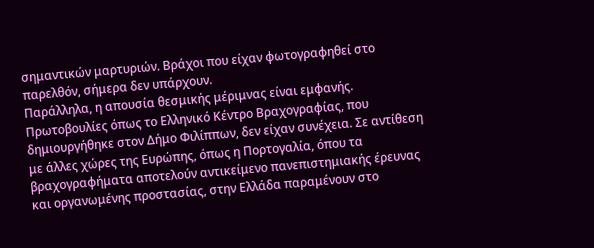σημαντικών μαρτυριών. Βράχοι που είχαν φωτογραφηθεί στο παρελθόν, σήμερα δεν υπάρχουν.
Παράλληλα, η απουσία θεσμικής μέριμνας είναι εμφανής. Πρωτοβουλίες όπως το Ελληνικό Κέντρο Βραχογραφίας, που δημιουργήθηκε στον Δήμο Φιλίππων, δεν είχαν συνέχεια. Σε αντίθεση με άλλες χώρες της Ευρώπης, όπως η Πορτογαλία, όπου τα βραχογραφήματα αποτελούν αντικείμενο πανεπιστημιακής έρευνας και οργανωμένης προστασίας, στην Ελλάδα παραμένουν στο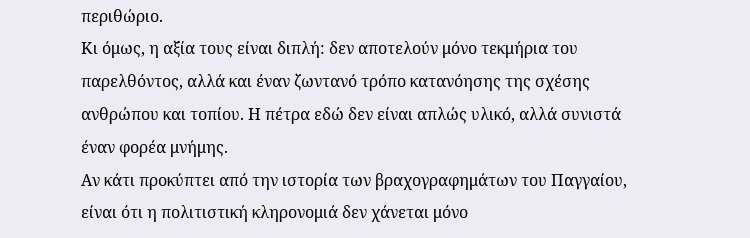περιθώριο.
Κι όμως, η αξία τους είναι διπλή: δεν αποτελούν μόνο τεκμήρια του παρελθόντος, αλλά και έναν ζωντανό τρόπο κατανόησης της σχέσης ανθρώπου και τοπίου. Η πέτρα εδώ δεν είναι απλώς υλικό, αλλά συνιστά έναν φορέα μνήμης.
Αν κάτι προκύπτει από την ιστορία των βραχογραφημάτων του Παγγαίου, είναι ότι η πολιτιστική κληρονομιά δεν χάνεται μόνο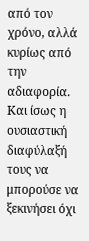από τον χρόνο, αλλά κυρίως από την αδιαφορία.
Και ίσως η ουσιαστική διαφύλαξή τους να μπορούσε να ξεκινήσει όχι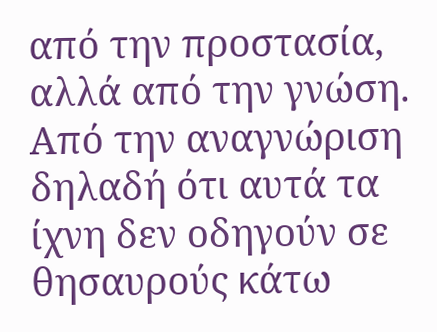από την προστασία, αλλά από την γνώση.
Από την αναγνώριση δηλαδή ότι αυτά τα ίχνη δεν οδηγούν σε θησαυρούς κάτω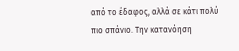από το έδαφος, αλλά σε κάτι πολύ πιο σπάνιο. Την κατανόηση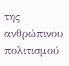της ανθρώπινου πολιτισμού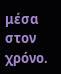μέσα στον χρόνο.